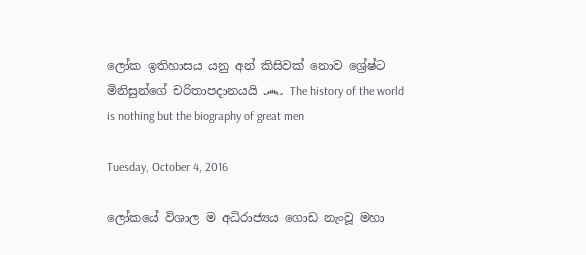ලෝක ඉතිහාසය යනු අන් කිසිවක් නොව ශ්‍රේෂ්ට මිනිසුන්ගේ චරිතාපදානයයි ෴ The history of the world is nothing but the biography of great men

Tuesday, October 4, 2016

ලෝකයේ විශාල ම අධිරාජ්‍යය ගොඩ නැංවූ මහා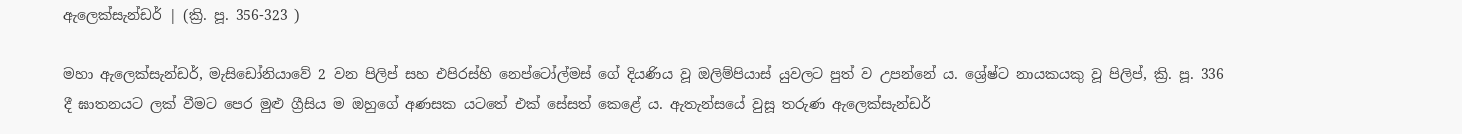ඇලෙක්සැන්ඩර් | (ක්‍රි. පූ. 356-323 )

මහා ඇලෙක්සැන්ඩර්, මැසිඩෝනියාවේ 2 වන පිලිප් සහ එපිරස්හි නෙප්ටෝල්මස් ගේ දියණිය වූ ඔලිම්පියාස් යුවලට පුත් ව උපන්නේ ය. ශ්‍රේෂ්ට නායකයකු වූ පිලිප්, ක්‍රි. පූ. 336 දී ඝාතනයට ලක් වීමට පෙර මුළු ග්‍රීසිය ම ඔහුගේ අණසක යටතේ එක් සේසත් කෙළේ ය. ඇතැන්සයේ වුසූ තරුණ ඇලෙක්සැන්ඩර්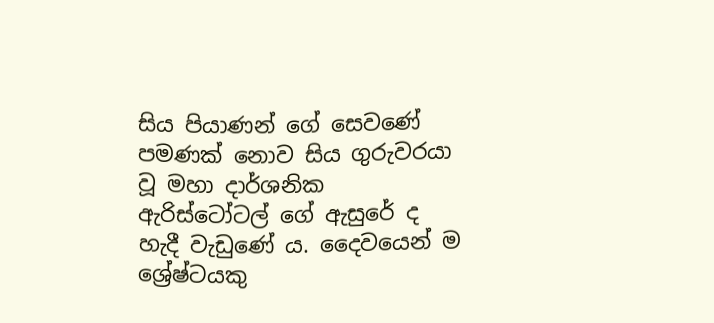සිය පියාණන් ගේ සෙවණේ පමණක් නොව සිය ගුරුවරයා වූ මහා දාර්ශනික ඇරිස්ටෝටල් ගේ ඇසුරේ ද හැදී වැඩුණේ ය. දෛවයෙන් ම ශ්‍රේෂ්ටයකු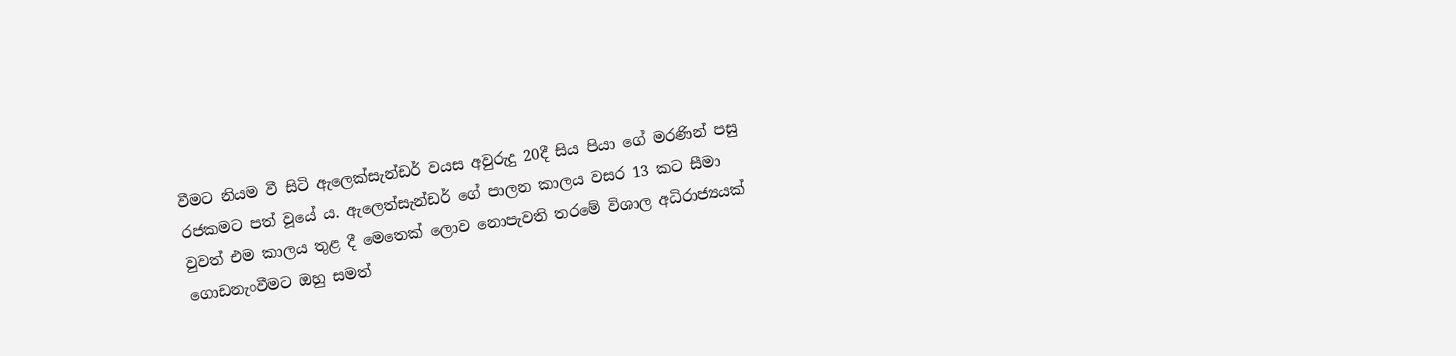වීමට නියම වී සිටි ඇලෙක්සැන්ඩර් වයස අවුරුදු 20දී සිය පියා ගේ මරණින් පසු රජකමට පත් වූයේ ය. ඇලෙත්සැන්ඩර් ගේ පාලන කාලය වසර 13 කට සීමා වුවත් එම කාලය තුළ දී මෙතෙක් ලොව නොපැවති තරමේ විශාල අධිරාජ්‍යයක් ගොඩනැංවීමට ඔහු සමත්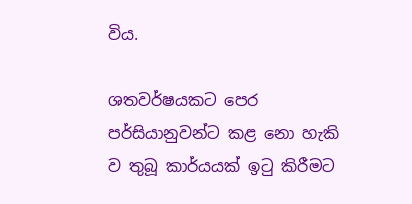විය.

ශතවර්ෂයකට පෙර පර්සියානුවන්ට කළ නො හැකි ව තුබූ කාර්යයක් ඉටු කිරීමට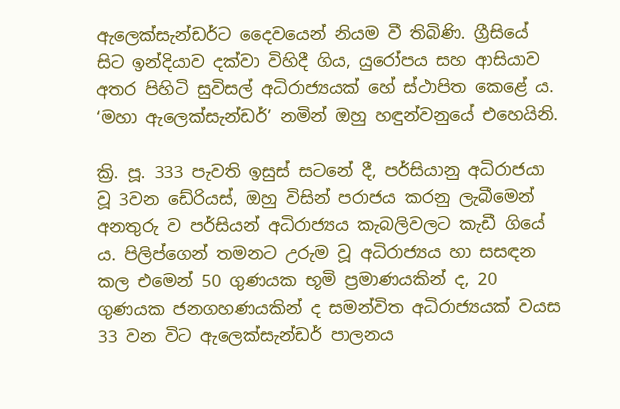ඇලෙක්සැන්ඩර්ට දෛවයෙන් නියම වී තිබිණි. ග්‍රීසියේ සිට ඉන්දියාව දක්වා විහිදී ගිය, යුරෝපය සහ ආසියාව අතර පිහිටි සුවිසල් අධිරාජ්‍යයක් හේ ස්ථාපිත කෙළේ ය. ‘මහා ඇලෙක්සැන්ඩර්’ නමින් ඔහු හඳුන්වනුයේ එහෙයිනි.

ක්‍රි. පූ. 333 පැවති ඉසුස් සටනේ දී, පර්සියානු අධිරාජයා වූ 3වන ඩේරියස්, ඔහු විසින් පරාජය කරනු ලැබීමෙන් අනතුරු ව පර්සියන් අධිරාජ්‍යය කැබලිවලට කැඩී ගියේ ය. පිලිප්ගෙන් තමනට උරුම වූ අධිරාජ්‍යය හා සසඳන කල එමෙන් 50 ගුණයක භූමි ප්‍රමාණයකින් ද, 20 ගුණයක ජනගහණයකින් ද සමන්විත අධිරාජ්‍යයක් වයස 33 වන විට ඇලෙක්සැන්ඩර් පාලනය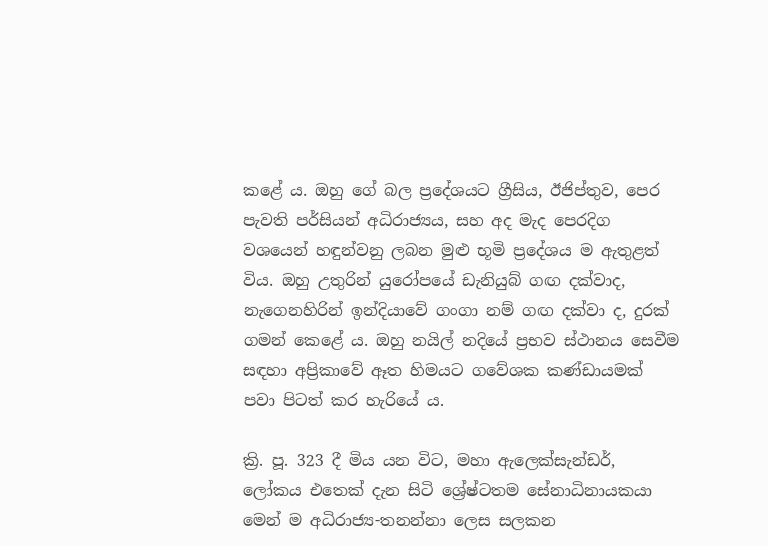කළේ ය. ඔහු ගේ බල ප්‍රදේශයට ග්‍රීසිය, ඊජිප්තුව, පෙර පැවති පර්සියන් අධිරාජ්‍යය, සහ අද මැද පෙරදිග වශයෙන් හඳුන්වනු ලබන මුළු භූමි ප්‍රදේශය ම ඇතුළත් විය. ඔහු උතුරින් යුරෝපයේ ඩැනියුබ් ගඟ දක්වාද, නැගෙනහිරින් ඉන්දියාවේ ගංගා නම් ගඟ දක්වා ද, දුරක් ගමන් කෙළේ ය. ඔහු නයිල් නදියේ ප්‍රභව ස්ථානය සෙවීම සඳහා අප්‍රිකාවේ ඈත හිමයට ගවේශක කණ්ඩායමක් පවා පිටත් කර හැරියේ ය.

ක්‍රි. පූ. 323 දී මිය යන විට, මහා ඇලෙක්සැන්ඩර්, ලෝකය එතෙක් දැන සිටි ශ්‍රේෂ්ටතම සේනාධිනායකයා මෙන් ම අධිරාජ්‍ය-තනන්නා ලෙස සලකන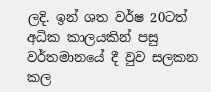ලදි. ඉන් ශත වර්ෂ 20ටත් අධික කාලයකින් පසු වර්තමානයේ දී වුව සලකන කල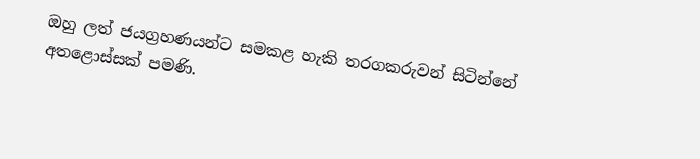ඔහු ලත් ජයග්‍රහණයන්ට සමකළ හැකි තරගකරුවන් සිටින්නේ අතළොස්සක් පමණි.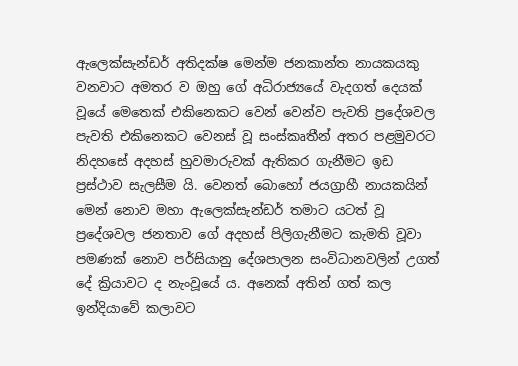ඇලෙක්සැන්ඩර් අතිදක්ෂ මෙන්ම ජනකාන්ත නායකයකු වනවාට අමතර ව ඔහු ගේ අධිරාජ්‍යයේ වැදගත් දෙයක් වූයේ මෙතෙක් එකිනෙකට වෙන් වෙන්ව පැවති ප්‍රදේශවල පැවති එකිනෙකට වෙනස් වූ සංස්කෘතීන් අතර පළමුවරට නිදහසේ අදහස් හුවමාරුවක් ඇතිකර ගැනීමට ඉඩ ප්‍රස්ථාව සැලසීම යි. වෙනත් බොහෝ ජයග්‍රාහී නායකයින් මෙන් නොව මහා ඇලෙක්සැන්ඩර් තමාට යටත් වූ ප්‍රදේශවල ජනතාව ගේ අදහස් පිලිගැනීමට කැමති වූවා පමණක් නොව පර්සියානු දේශපාලන සංවිධානවලින් උගත් දේ ක්‍රියාවට ද නැංවූයේ ය. අනෙක් අතින් ගත් කල ඉන්දියාවේ කලාවට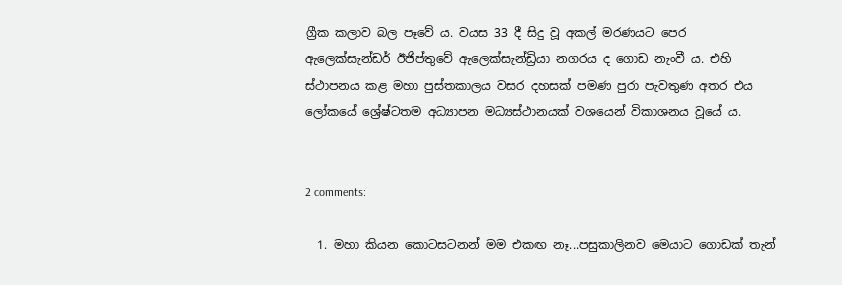ග්‍රීක කලාව බල පෑවේ ය. වයස 33 දී සිදු වූ අකල් මරණයට පෙර ඇලෙක්සැන්ඩර් ඊජිප්තුවේ ඇලෙක්සැන්ඩ්‍රියා නගරය ද ගොඩ නැංවී ය. එහි ස්ථාපනය කළ මහා පුස්තකාලය වසර දහසක් පමණ පුරා පැවතුණ අතර එය ලෝකයේ ශ්‍රේෂ්ටතම අධ්‍යාපන මධ්‍යස්ථානයක් වශයෙන් විකාශනය වූයේ ය.


2 comments:

  1. මහා කියන කොටසටනන් මම එකඟ නෑ...පසුකාලිනව මෙයාට ගොඩක් තැන්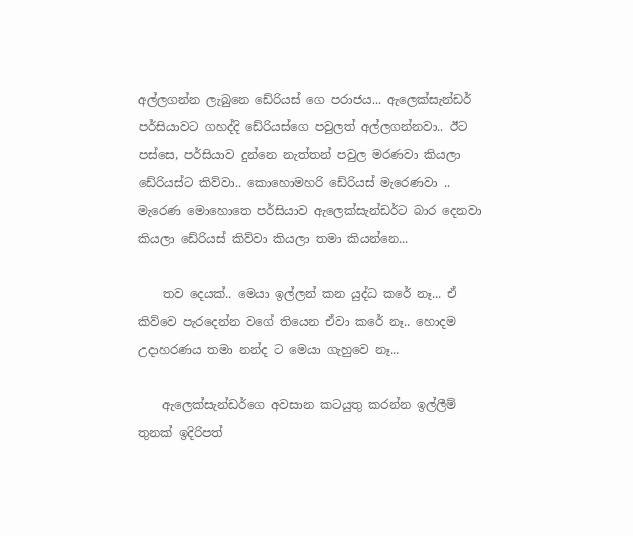අල්ලගන්න ලැබුනෙ ඩේරියස් ගෙ පරාජය... ඇලෙක්සැන්ඩර් පර්සියාවට ගහද්දි ඩේරියස්ගෙ පවුලත් අල්ලගන්නවා.. ඊට පස්සෙ, පර්සියාව දුන්නෙ නැත්තන් පවුල මරණවා කියලා ඩේරියස්ට කිව්වා.. කොහොමහරි ඩේරියස් මැරෙණවා .. මැරෙණ මොහොතෙ පර්සියාව ඇලෙක්සැන්ඩර්ට බාර දෙනවා කියලා ඩේරියස් කිව්වා කියලා තමා කියන්නෙ...

    තව දෙයක්.. මෙයා ඉල්ලන් කන යුද්ධ කරේ නෑ... ඒ කිව්වෙ පැරදෙන්න වගේ තියෙන ඒවා කරේ නෑ.. හොදම උදාහරණය තමා නන්ද ට මෙයා ගැහුවෙ නෑ...

    ඇලෙක්සැන්ඩර්ගෙ අවසාන කටයුතු කරන්න ඉල්ලීම් තුනක් ඉදිරිපත්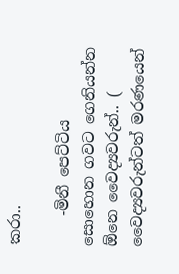කරා..

    -මිනී පෙට්ටිය සොහොන ගවට ගෙනියන්න ඕනෙ වෛද්‍යවරුන්.. ( වෛද්‍යවරුන්ටත් මරණයෙන්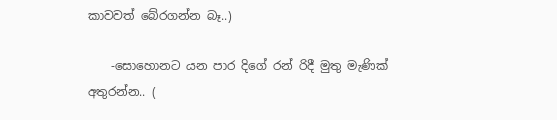කාවවත් බේරගන්න බෑ..)

    -සොහොනට යන පාර දිගේ රන් රිදී මුතු මැණික් අතුරන්න.. (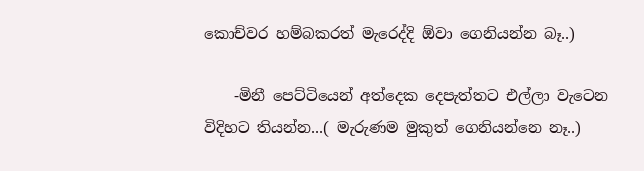කොච්වර හම්බකරත් මැරෙද්දි ඕවා ගෙනියන්න බෑ..)

    -මිනී පෙට්ටියෙන් අත්දෙක දෙපැත්තට එල්ලා වැටෙන විදිහට තියන්න...( මැරුණම මුකුත් ගෙනියන්නෙ නෑ..)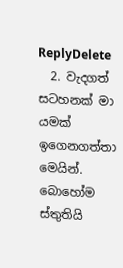ReplyDelete
  2. වැදගත් සටහනක් මා යමක් ඉගෙනගත්තා මෙයින්. බොහෝම ස්තුතියි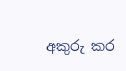අකුරු කර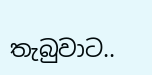තැබුවාට..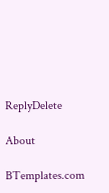ReplyDelete

About

BTemplates.com